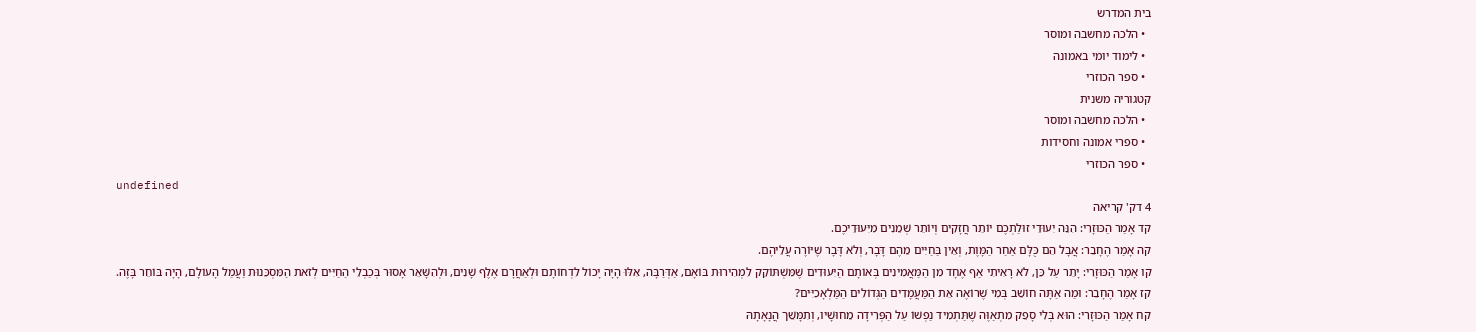בית המדרש
  • הלכה מחשבה ומוסר
  • לימוד יומי באמונה
  • ספר הכוזרי
קטגוריה משנית
  • הלכה מחשבה ומוסר
  • ספרי אמונה וחסידות
  • ספר הכוזרי
undefined
4 דק' קריאה
קד אָמַר הַכּוּזָרִי: הִנֵּה יִעוּדֵי זוּלַתְכֶם יוֹתֵר חֲזָקִים וְיוֹתֵר שְׁמֵנִים מִיִּעוּדֵיכֶם.
קה אָמַר הֶחָבֵר: אֲבָל הֵם כֻּלָּם אַחַר הַמָּוֶת, וְאֵין בַּחַיִּים מֵהֶם דָּבָר, וְלֹא דָּבָר שֶׁיּוֹרֶה עֲלֵיהֶם.
קו אָמַר הַכּוּזָרִי: יָתֵר עַל כֵּן, לֹא רָאִיתִי אַף אֶחָד מִן הַמַּאֲמִינִים בְּאוֹתָם הַיִּעוּדִים שֶׁמִּשְׁתּוֹקֵק לִמְהִירוּת בּוֹאָם, אַדְּרַבָּה, אִלּוּ הָיָה יָכוֹל לִדְחוֹתָם וּלְאַחֲרָם אֶלֶף שָׁנִים, וּלְהִשָּׁאֵר אָסוּר בְּכַבְלֵי הַחַיִּים לְזֹאת הַמִּסְכֵּנוּת וַעֲמַל הָעוֹלָם, הָיָה בּוֹחֵר בָּזֶה.
קז אָמַר הֶחָבֵר: וּמַה אַתָּה חוֹשֵׁב בְּמִי שֶׁרוֹאֶה אֵת הַמַּעֲמָדִים הַגְּדוֹלִים הַמַּלְאָכִיִּים?
קח אָמַר הַכּוּזָרִי: הוּא בְּלִי סָפֵק מִתְאַוֶּה שֶׁתַּתְמִיד נַפְשׁוֹ עַל הַפְּרִידָה מֵחוּשָׁיו, וְתִמָּשֵׁך הֲנָאָתָהּ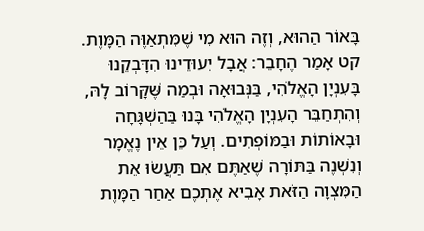בָּאוֹר הַהוּא, וְזֶה הוּא מִי שֶׁמִּתְאַוֶּה הַמָּוֶת.
קט אָמַר הֶחָבֵר: אֲבָל יִעוּדֵינוּ הִדָּבְקֵנוּ בָּעִנְיָן הָאֱלֹהִי, בַּנְּבוּאָה וּבְמַה שֶּׁקָּרוֹב לָהּ, וְהִתְחַבֵּר הָעִנְיָן הָאֱלֹהִי בָּנוּ בַּהַשְׁגָּחָה וּבָאוֹתוֹת וּבַמּוֹפְתִים. וְעַל כֵּן אֵין נֶאֱמָר וְנִשְׁנֶה בַּתּוֹרָה שֶׁאַתֶּם אִם תַּעֲשׂוּ אֵת הַמִּצְוָה הַזֹּאת אָבִיא אֶתְכֶם אַחַר הַמָּוֶת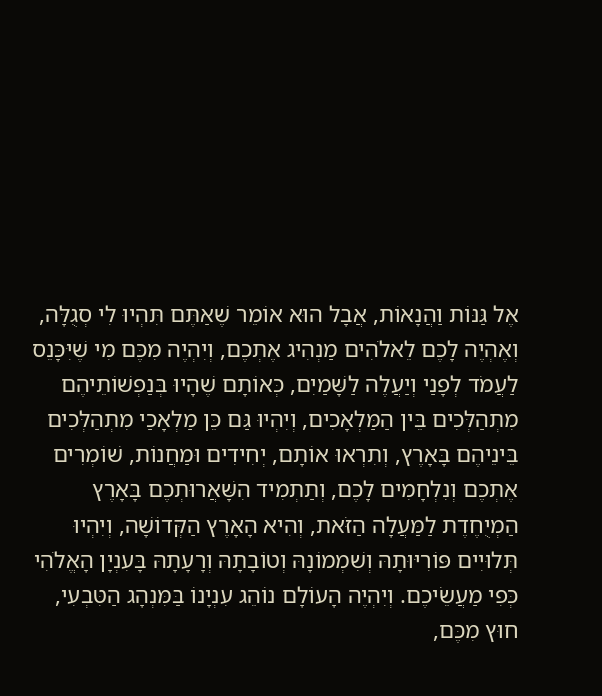אֶל גַּנּוֹת וַהֲנָאוֹת, אֲבָל הוּא אוֹמֵר שֶׁאַתֶּם תִּהְיוּ לִי סְגֻלָּה, וְאֶהְיֶה לָכֶם לֵאלֹהִים מַנְהִיג אֶתְכֶם, וְיִהְיֶה מִכֶּם מִי שֶׁיִּכָּנֵס לַעֲמֹד לְפָנַי וְיַעֲלֶה לַשָּׁמַיִם, כְּאוֹתָם שֶׁהָיוּ בְּנַפְשׁוֹתֵיהֶם מִתְהַלְּכִים בֵּין הַמַּלְאָכִים, וְיִהְיוּ גַּם כֵּן מַלְאָכַי מִתְהַלְּכִים בֵּינֵיהֶם בָּאָרֶץ, וְתִרְאוּ אוֹתָם, יְחִידִים וּמַחֲנוֹת, שׁוֹמְרִים אֶתְכֶם וְנִלְחָמִים לָכֶם, וְתַתְמִיד הִשָּׁאֲרוּתְכֶם בָּאָרֶץ הַמְיֻחֶדֶת לַמַּעֲלָה הַזֹּאת, וְהִיא הָאָרֶץ הַקְּדוֹשָׁה, וְיִהְיוּ תְּלוּיִים פּוֹרִיּוּתָהּ וְשִׁמְמוֹנָהּ וְטוֹבָתָהּ וְרָעָתָהּ בָּעִנְיָן הָאֱלֹהִי כְּפִי מַעֲשֵׂיכֶם. וְיִהְיֶה הָעוֹלָם נוֹהֵג עִנְיָנוֹ בַּמִּנְהָג הַטִּבְעִי, חוּץ מִכֶּם,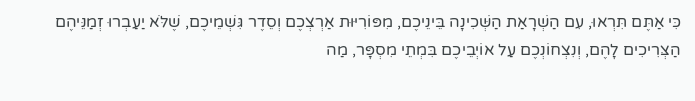כִּי אַתֶּם תִּרְאוּ, עִם הַשְׁרָאַת הַשְּׁכִינָה בֵּינֵיכֶם, מִפּוֹרִיּוּת אַרְצְכֶם וְסֵדֶר גִּשְׁמֵיכֶם, שֶׁלֹּא יַעַבְרוּ זְמַנֵּיהֶם הַצְּרִיכִים לָהֶם, וְנִצְחוֹנְכֶם עַל אוֹיְבֵיכֶם בִּמְתֵי מִסְפָּר, מַה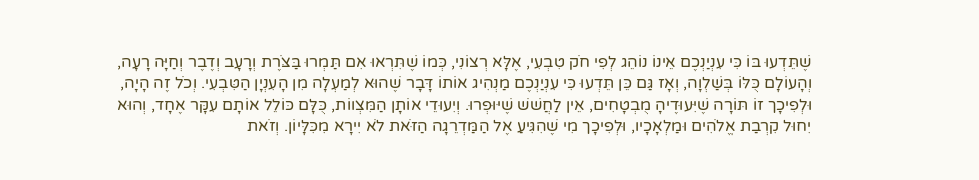שֶׁתֵּדְעוּ בּוֹ כִּי עִנְיַנְכֶם אֵינוֹ נוֹהֵג לְפִי חֹק טִבְעִי, אֶלָּא רְצוֹנִי, כְּמוֹ שֶׁתִּרְאוּ אִם תַּמְרוּ בַּצֹּרֶת וְרָעָב וְדֶבֶר וְחַיָּה רָעָה, וְהָעוֹלָם כֻּלּוֹ בְּשַׁלְוָה, וְאָז גַּם כֵּן תֵּדְעוּ כִּי עִנְיַנְכֶם מַנְהִיג אוֹתוֹ דָּבָר שֶׁהוּא לְמַעְלָה מִן הָעִנְיָן הַטִּבְעִי. וְכֹל זֶה הָיָה, וּלְפִיכָך זוֹ תּוֹרָה שֶׁיִּעוּדֶיהָ מֻבְטָחִים, אֵין לַחֲשׁשׁ שֶׁיּוּפְרוּ. וְיִעוּדֵי אוֹתָן הַמִּצְווֹת, כֻּלָּם כּוֹלֵל אוֹתָם עִקָּר אֶחָד, וְהוּא יִחוּל קִרְבַת אֱלֹהִים וּמַלְאָכָיו, וּלְפִיכָך מִי שֶׁהִגִּיעַ אֶל הַמַּדְרֵגָה הַזֹּאת לֹא יִירָא מִכִּלָּיוֹן. וְזֹאת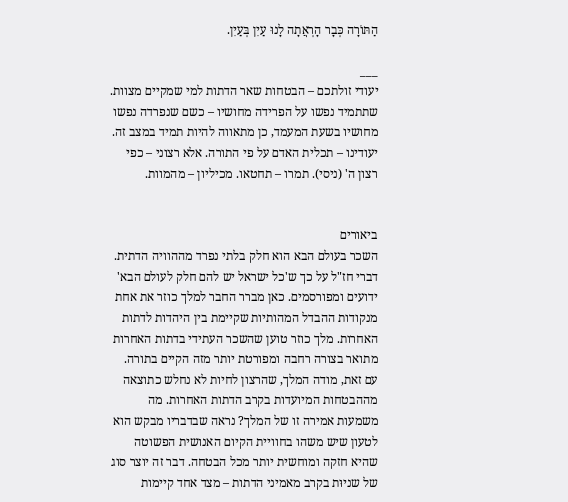הַתּוֹרָה כְּבָר הָרְאֲתָה לָנוּ עַיִן בְּעַיִן.

___
יעודי זולתכם – הבטחות שאר הדתות למי שמקיים מצוות. שתתמיד נפשו על הפרידה מחושיו – כשם שנפרדה נפשו מחושיו בשעת המעמד, כן מתאווה להיות תמיד במצב זה. יעודינו – תכלית האדם על פי התורה. אלא רצוני – כפי רצון ה' (ניסי). תמרו – תחטאו. מכיליון – מהמוות.


ביאורים
השכר בעולם הבא הוא חלק בלתי נפרד מההוויה הדתית. דברי חז"ל על כך ש'כל ישראל יש להם חלק לעולם הבא' ידועים ומפורסמים. כאן מברר החבר למלך כוזר את אחת מנקודות ההבדל המהותיות שקיימת בין היהדות לדתות האחרות. מלך כוזר טוען שהשכר העתידי בדתות האחרות מתואר בצורה רחבה ומפורטת יותר מזה הקיים בתורה. עם זאת, מודה המלך, שהרצון לחיות לא נחלש כתוצאה מההבטחות המיועדות בקרב הדתות האחרות. מה משמעות אמירה זו של המלך? נראה שבדבריו מבקש הוא לטעון שיש משהו בחוויית הקיום האנושית הפשוטה שהיא חזקה ומוחשית יותר מכל הבטחה. דבר זה יוצר סוג של שניוּת בקרב מאמיני הדתות – מצד אחד קיימות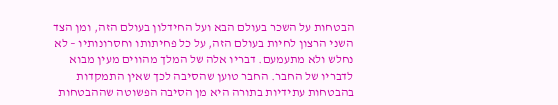הבטחות על השכר בעולם הבא ועל החידלון בעולם הזה, ומן הצד השני הרצון לחיות בעולם הזה, על כל פחיתותו וחסרונותיו – לא נחלש ולא מתעמעם. דבריו אלה של המלך מהווים מעין מבוא לדבריו של החבר. החבר טוען שהסיבה לכך שאין התמקדות בהבטחות עתידיות בתורה היא מן הסיבה הפשוטה שההבטחות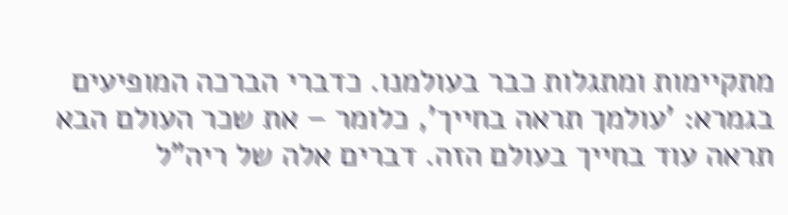מתקיימות ומתגלות כבר בעולמנו. כדברי הברכה המופיעים בגמרא: 'עולמך תראה בחייך', כלומר – את שכר העולם הבא תראה עוד בחייך בעולם הזה. דברים אלה של ריה"ל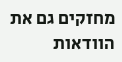מחזקים גם את הוודאות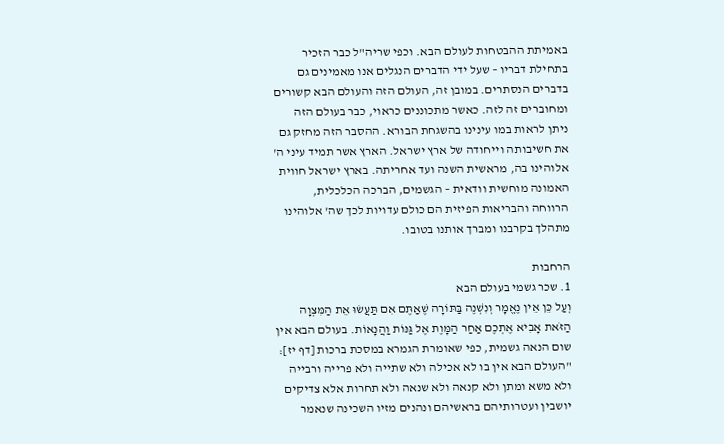באמיתת ההבטחות לעולם הבא. וכפי שריה"ל כבר הזכיר בתחילת דבריו – שעל ידי הדברים הנגלים אנו מאמינים גם בדברים הנסתרים. במובן זה, העולם הזה והעולם הבא קשורים ומחוברים זה לזה. כאשר מתכוננים כראוי, כבר בעולם הזה ניתן לראות במו עינינו בהשגחת הבורא. ההסבר הזה מחזק גם את חשיבותה וייחודה של ארץ ישראל. הארץ אשר תמיד עיני ה' אלוהינו בה, מראשית השנה ועד אחריתה. בארץ ישראל חווית האמונה מוחשית וודאית – הגשמים, הברכה הכלכלית, הרווחה והבריאות הפיזית הם כולם עדויות לכך שה' אלוהינו מתהלך בקרבנו ומברך אותנו בטובו.

הרחבות
1. שכר גשמי בעולם הבא
וְעַל כֵּן אֵין נֶאֱמָר וְנִשְׁנֶה בַּתּוֹרָה שֶׁאַתֶּם אִם תַּעֲשׂוּ אֵת הַמִּצְוָה הַזֹּאת אָבִיא אֶתְכֶם אַחַר הַמָּוֶת אֶל גַּנּוֹת וַהֲנָאוֹת. בעולם הבא אין שום הנאה גשמית, כפי שאומרת הגמרא במסכת ברכות [דף יז]: "העולם הבא אין בו לא אכילה ולא שתייה ולא פרייה ורבייה ולא משא ומתן ולא קנאה ולא שנאה ולא תחרות אלא צדיקים יושבין ועטרותיהם בראשיהם ונהנים מזיו השכינה שנאמר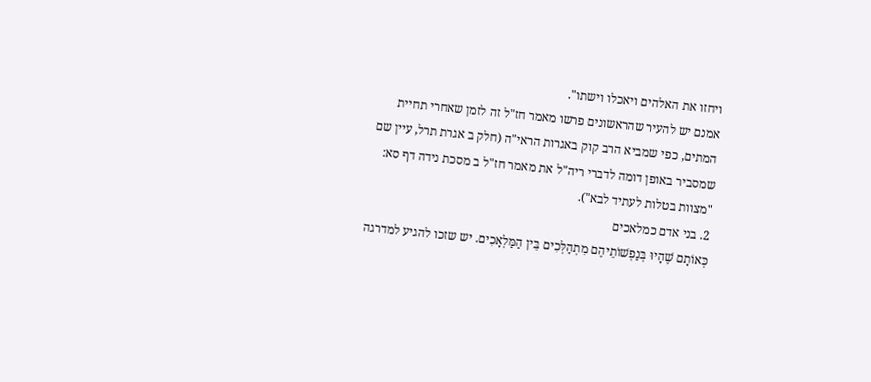ויחזו את האלהים ויאכלו וישתו".
אמנם יש להעיר שהראשונים פרשו מאמר חז"ל זה לזמן שאחרי תחיית המתים, כפי שמביא הרב קוק באגרות הראי"ה (חלק ב אגרת תרל, עיין שם שמסביר באופן דומה לדברי ריה"ל את מאמר חז"ל ב מסכת נידה דף סא: "מצוות בטלות לעתיד לבא").
2. בני אדם כמלאכים
כְּאוֹתָם שֶׁהָיוּ בְּנַפְשׁוֹתֵיהֶם מִתְהַלְּכִים בֵּין הַמַּלְאָכִים. יש שזכו להגיע למדרגה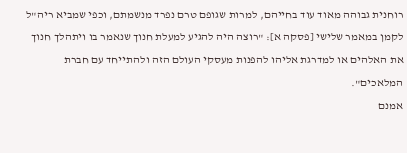רוחנית גבוהה מאוד עוד בחייהם, למרות שגופם טרם נפרד מנשמתם, וכפי שמביא ריה"ל לקמן במאמר שלישי [פסקה א]: "רוצה היה להגיע למעלת חנוך שנאמר בו ויתהלך חנוך את האלהים או למדרגת אליהו להפנות מעסקי העולם הזה ולהתייחד עם חברת המלאכים".
אמנם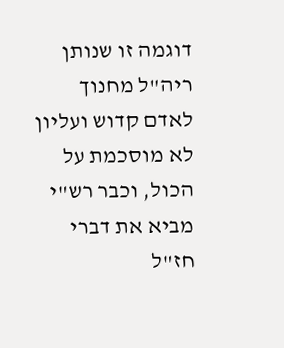דוגמה זו שנותן ריה"ל מחנוך לאדם קדוש ועליון לא מוסכמת על הכול, וכבר רש"י מביא את דברי חז"ל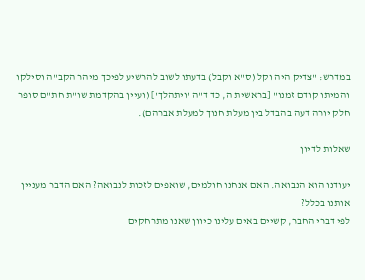במדרש: "צדיק היה וקל (ס"א וקבל) בדעתו לשוב להרשיע לפיכך מיהר הקב"ה וסילקו והמיתו קודם זמנו" [בראשית ה, כד ד"ה 'ויתהלך'] (ועיין בהקדמת שו"ת חת"ם סופר חלק יורה דעה בהבדל בין מעלת חנוך למעלת אברהם).

שאלות לדיון

יעודנו הוא הנבואה. האם אנחנו חולמים, שואפים לזכות לנבואה? האם הדבר מעניין אותנו בכלל?
לפי דברי החבר, קשיים באים עלינו כיוון שאנו מתרחקים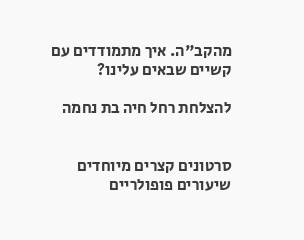מהקב"ה. איך מתמודדים עם קשיים שבאים עלינו?

להצלחת רחל חיה בת נחמה


סרטונים קצרים מיוחדים
שיעורים פופולריים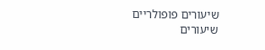שיעורים פופולריים
שיעורים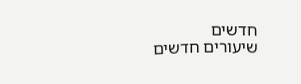חדשים
שיעורים חדשים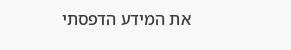את המידע הדפסתי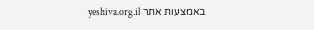באמצעות אתר yeshiva.org.il